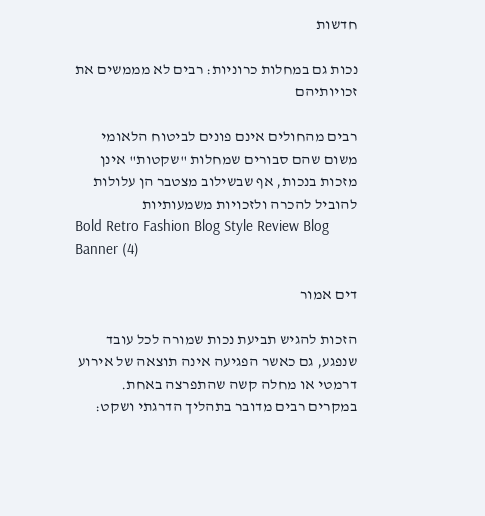חדשות

נכות גם במחלות כרוניות: רבים לא מממשים את זכויותיהם

רבים מהחולים אינם פונים לביטוח הלאומי משום שהם סבורים שמחלות "שקטות" אינן מזכות בנכות, אף שבשילוב מצטבר הן עלולות להוביל להכרה ולזכויות משמעותיות
Bold Retro Fashion Blog Style Review Blog Banner (4)

דים אמור

הזכות להגיש תביעת נכות שמורה לכל עובד שנפגע, גם כאשר הפגיעה אינה תוצאה של אירוע דרמטי או מחלה קשה שהתפרצה באחת. במקרים רבים מדובר בתהליך הדרגתי ושקט: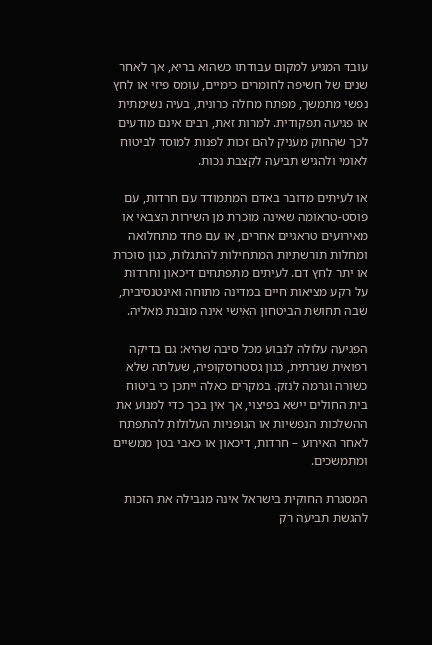עובד המגיע למקום עבודתו כשהוא בריא, אך לאחר שנים של חשיפה לחומרים כימיים, עומס פיזי או לחץ נפשי מתמשך, מפתח מחלה כרונית, בעיה נשימתית או פגיעה תפקודית. למרות זאת, רבים אינם מודעים לכך שהחוק מעניק להם זכות לפנות למוסד לביטוח לאומי ולהגיש תביעה לקצבת נכות.

או לעיתים מדובר באדם המתמודד עם חרדות, עם פוסט-טראומה שאינה מוכרת מן השירות הצבאי או מאירועים טראגיים אחרים, או עם פחד מתחלואה ומחלות תורשתיות המתחילות להתגלות, כגון סוכרת או יתר לחץ דם. לעיתים מתפתחים דיכאון וחרדות על רקע מציאות חיים במדינה מתוחה ואינטנסיבית, שבה תחושת הביטחון האישי אינה מובנת מאליה.

הפגיעה עלולה לנבוע מכל סיבה שהיא: גם בדיקה רפואית שגרתית, כגון גסטרוסקופיה, שעלתה שלא כשורה וגרמה לנזק. במקרים כאלה ייתכן כי ביטוח בית החולים יישא בפיצוי, אך אין בכך כדי למנוע את ההשלכות הנפשיות או הגופניות העלולות להתפתח לאחר האירוע – חרדות, דיכאון או כאבי בטן ממשיים ומתמשכים.

המסגרת החוקית בישראל אינה מגבילה את הזכות להגשת תביעה רק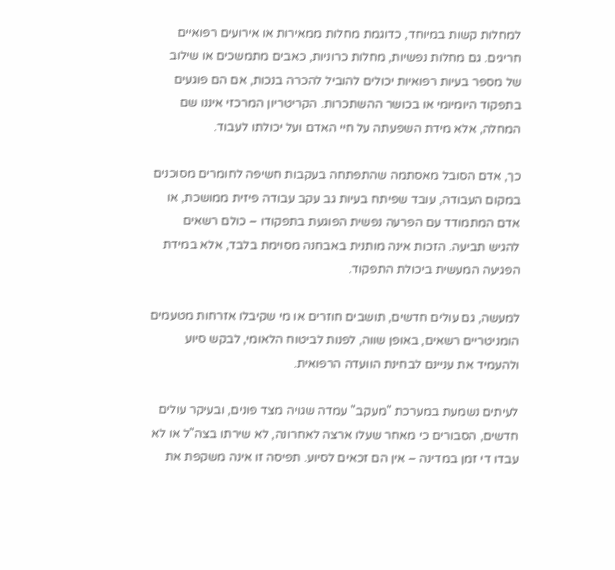למחלות קשות במיוחד, כדוגמת מחלות ממאירות או אירועים רפואיים חריגים. גם מחלות נפשיות, מחלות כרוניות, כאבים מתמשכים או שילוב של מספר בעיות רפואיות יכולים להוביל להכרה בנכות, אם הם פוגעים בתפקוד היומיומי או בכושר ההשתכרות. הקריטריון המרכזי איננו שם המחלה, אלא מידת השפעתה על חיי האדם ועל יכולתו לעבוד.

כך, אדם הסובל מאסתמה שהתפתחה בעקבות חשיפה לחומרים מסוכנים במקום העבודה, עובד שפיתח בעיות גב עקב עבודה פיזית ממושכת, או אדם המתמודד עם הפרעה נפשית הפוגעת בתפקודו – כולם רשאים להגיש תביעה. הזכות אינה מותנית באבחנה מסוימת בלבד, אלא במידת הפגיעה המעשית ביכולת התפקוד.

למעשה, גם עולים חדשים, תושבים חוזרים או מי שקיבלו אזרחות מטעמים הומניטריים רשאים, באופן שווה, לפנות לביטוח הלאומי, לבקש סיוע ולהעמיד את עניינם לבחינת הוועדה הרפואית.

לעיתים נשמעת במערכת "מעקב" עמדה שגויה מצד פונים, ובעיקר עולים חדשים, הסבורים כי מאחר שעלו ארצה לאחרונה, לא שירתו בצה"ל או לא עבדו די זמן במדינה – אין הם זכאים לסיוע. תפיסה זו אינה משקפת את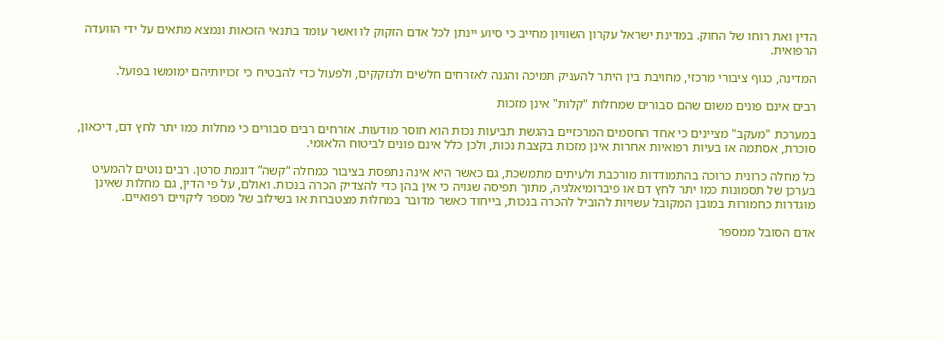הדין ואת רוחו של החוק. במדינת ישראל עקרון השוויון מחייב כי סיוע יינתן לכל אדם הזקוק לו ואשר עומד בתנאי הזכאות ונמצא מתאים על ידי הוועדה הרפואית.

המדינה, כגוף ציבורי מרכזי, מחויבת בין היתר להעניק תמיכה והגנה לאזרחים חלשים ולנזקקים, ולפעול כדי להבטיח כי זכויותיהם ימומשו בפועל.

רבים אינם פונים משום שהם סבורים שמחלות "קלות" אינן מזכות

במערכת "מעקב" מציינים כי אחד החסמים המרכזיים בהגשת תביעות נכות הוא חוסר מודעות. אזרחים רבים סבורים כי מחלות כמו יתר לחץ דם, דיכאון, סוכרת, אסתמה או בעיות רפואיות אחרות אינן מזכות בקצבת נכות, ולכן כלל אינם פונים לביטוח הלאומי.

כל מחלה כרונית כרוכה בהתמודדות מורכבת ולעיתים מתמשכת, גם כאשר היא אינה נתפסת בציבור כמחלה “קשה” דוגמת סרטן. רבים נוטים להמעיט בערכן של תסמונות כמו יתר לחץ דם או פיברומיאלגיה, מתוך תפיסה שגויה כי אין בהן כדי להצדיק הכרה בנכות. ואולם, על פי הדין, גם מחלות שאינן מוגדרות כחמורות במובן המקובל עשויות להוביל להכרה בנכות, בייחוד כאשר מדובר במחלות מצטברות או בשילוב של מספר ליקויים רפואיים.

אדם הסובל ממספר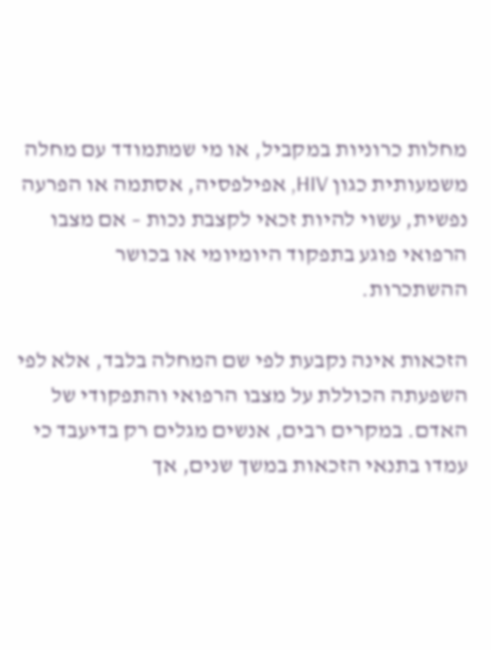מחלות כרוניות במקביל, או מי שמתמודד עם מחלה משמעותית כגון HIV, אפילפסיה, אסתמה או הפרעה נפשית, עשוי להיות זכאי לקצבת נכות – אם מצבו הרפואי פוגע בתפקוד היומיומי או בכושר ההשתכרות.

הזכאות אינה נקבעת לפי שם המחלה בלבד, אלא לפי השפעתה הכוללת על מצבו הרפואי והתפקודי של האדם. במקרים רבים, אנשים מגלים רק בדיעבד כי עמדו בתנאי הזכאות במשך שנים, אך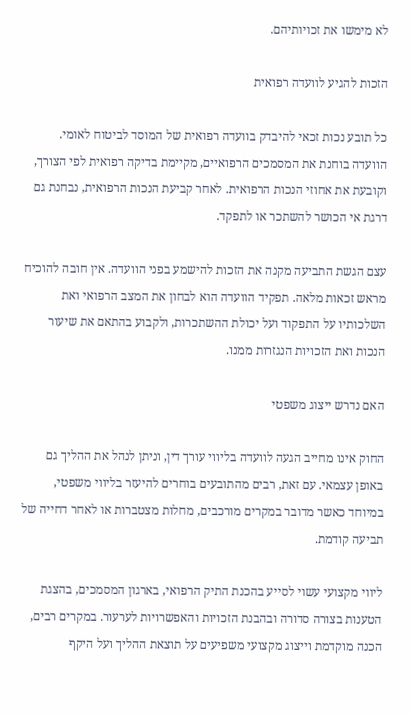לא מימשו את זכויותיהם.

הזכות להגיע לוועדה רפואית

כל תובע נכות זכאי להיבדק בוועדה רפואית של המוסד לביטוח לאומי. הוועדה בוחנת את המסמכים הרפואיים, מקיימת בדיקה רפואית לפי הצורך, וקובעת את אחוזי הנכות הרפואית. לאחר קביעת הנכות הרפואית, נבחנת גם דרגת אי הכושר להשתכר או לתפקד.

עצם הגשת התביעה מקנה את הזכות להישמע בפני הוועדה. אין חובה להוכיח מראש זכאות מלאה. תפקיד הוועדה הוא לבחון את המצב הרפואי ואת השלכותיו על התפקוד ועל יכולת ההשתכרות, ולקבוע בהתאם את שיעור הנכות ואת הזכויות הנגזרות ממנו.

האם נדרש ייצוג משפטי

החוק אינו מחייב הגעה לוועדה בליווי עורך דין, וניתן לנהל את ההליך גם באופן עצמאי. עם זאת, רבים מהתובעים בוחרים להיעזר בליווי משפטי, במיוחד כאשר מדובר במקרים מורכבים, מחלות מצטברות או לאחר דחייה של תביעה קודמת.

ליווי מקצועי עשוי לסייע בהכנת התיק הרפואי, בארגון המסמכים, בהצגת הטענות בצורה סדורה ובהבנת הזכויות והאפשרויות לערעור. במקרים רבים, הכנה מוקדמת וייצוג מקצועי משפיעים על תוצאת ההליך ועל היקף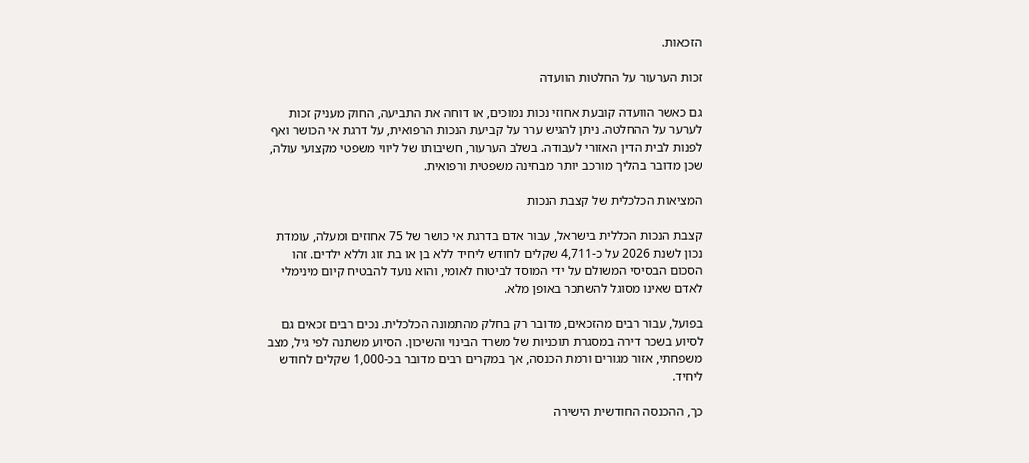הזכאות.

זכות הערעור על החלטות הוועדה

גם כאשר הוועדה קובעת אחוזי נכות נמוכים, או דוחה את התביעה, החוק מעניק זכות לערער על ההחלטה. ניתן להגיש ערר על קביעת הנכות הרפואית, על דרגת אי הכושר ואף לפנות לבית הדין האזורי לעבודה. בשלב הערעור, חשיבותו של ליווי משפטי מקצועי עולה, שכן מדובר בהליך מורכב יותר מבחינה משפטית ורפואית.

המציאות הכלכלית של קצבת הנכות

קצבת הנכות הכללית בישראל, עבור אדם בדרגת אי כושר של 75 אחוזים ומעלה, עומדת נכון לשנת 2026 על כ-4,711 שקלים לחודש ליחיד ללא בן או בת זוג וללא ילדים. זהו הסכום הבסיסי המשולם על ידי המוסד לביטוח לאומי, והוא נועד להבטיח קיום מינימלי לאדם שאינו מסוגל להשתכר באופן מלא.

בפועל, עבור רבים מהזכאים, מדובר רק בחלק מהתמונה הכלכלית. נכים רבים זכאים גם לסיוע בשכר דירה במסגרת תוכניות של משרד הבינוי והשיכון. הסיוע משתנה לפי גיל, מצב משפחתי, אזור מגורים ורמת הכנסה, אך במקרים רבים מדובר בכ-1,000 שקלים לחודש ליחיד.

כך, ההכנסה החודשית הישירה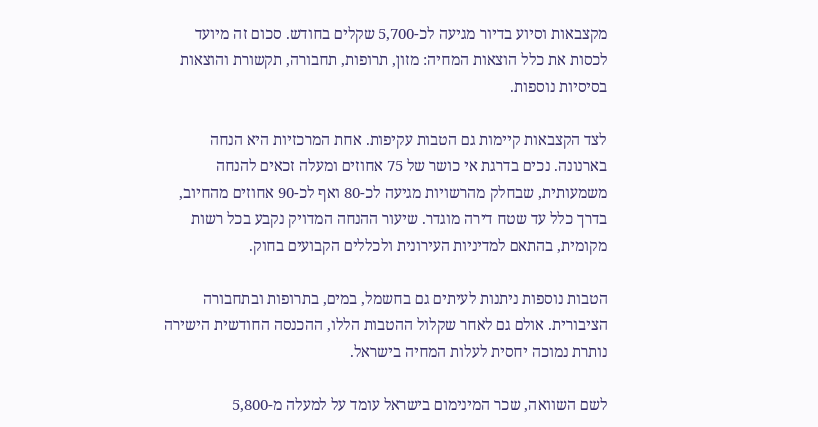מקצבאות וסיוע בדיור מגיעה לכ-5,700 שקלים בחודש. סכום זה מיועד לכסות את כלל הוצאות המחיה: מזון, תרופות, תחבורה, תקשורת והוצאות בסיסיות נוספות.

לצד הקצבאות קיימות גם הטבות עקיפות. אחת המרכזיות היא הנחה בארנונה. נכים בדרגת אי כושר של 75 אחוזים ומעלה זכאים להנחה משמעותית, שבחלק מהרשויות מגיעה לכ-80 ואף לכ-90 אחוזים מהחיוב, בדרך כלל עד שטח דירה מוגדר. שיעור ההנחה המדויק נקבע בכל רשות מקומית, בהתאם למדיניות העירונית ולכללים הקבועים בחוק.

הטבות נוספות ניתנות לעיתים גם בחשמל, במים, בתרופות ובתחבורה הציבורית. אולם גם לאחר שקלול ההטבות הללו, ההכנסה החודשית הישירה נותרת נמוכה יחסית לעלות המחיה בישראל.

לשם השוואה, שכר המינימום בישראל עומד על למעלה מ-5,800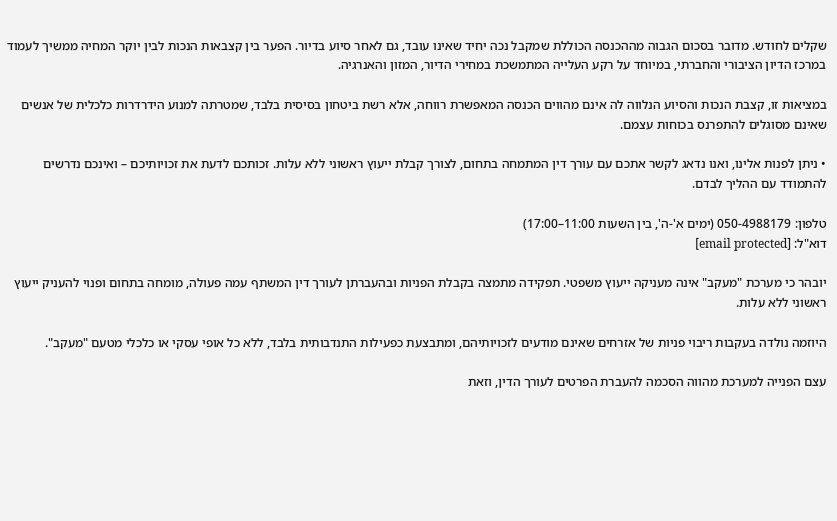שקלים לחודש. מדובר בסכום הגבוה מההכנסה הכוללת שמקבל נכה יחיד שאינו עובד, גם לאחר סיוע בדיור. הפער בין קצבאות הנכות לבין יוקר המחיה ממשיך לעמוד במרכז הדיון הציבורי והחברתי, במיוחד על רקע העלייה המתמשכת במחירי הדיור, המזון והאנרגיה.

במציאות זו, קצבת הנכות והסיוע הנלווה לה אינם מהווים הכנסה המאפשרת רווחה, אלא רשת ביטחון בסיסית בלבד, שמטרתה למנוע הידרדרות כלכלית של אנשים שאינם מסוגלים להתפרנס בכוחות עצמם.

• ניתן לפנות אלינו, ואנו נדאג לקשר אתכם עם עורך דין המתמחה בתחום, לצורך קבלת ייעוץ ראשוני ללא עלות. זכותכם לדעת את זכויותיכם – ואינכם נדרשים להתמודד עם ההליך לבדם.

טלפון: 050-4988179 (ימים א'-ה', בין השעות 11:00–17:00)
דוא"ל: [email protected]

יובהר כי מערכת "מעקב" אינה מעניקה ייעוץ משפטי. תפקידה מתמצה בקבלת הפניות ובהעברתן לעורך דין המשתף עמה פעולה, מומחה בתחום ופנוי להעניק ייעוץ ראשוני ללא עלות.

היוזמה נולדה בעקבות ריבוי פניות של אזרחים שאינם מודעים לזכויותיהם, ומתבצעת כפעילות התנדבותית בלבד, ללא כל אופי עסקי או כלכלי מטעם "מעקב".

עצם הפנייה למערכת מהווה הסכמה להעברת הפרטים לעורך הדין, וזאת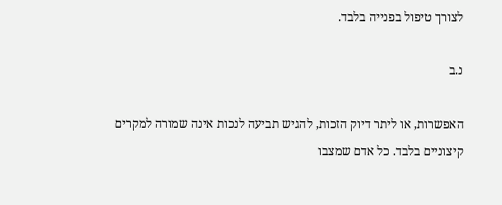לצורך טיפול בפנייה בלבד.

נ.ב

האפשרות, או ליתר דיוק הזכות, להגיש תביעה לנכות אינה שמורה למקרים קיצוניים בלבד. כל אדם שמצבו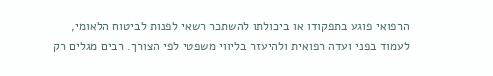הרפואי פוגע בתפקודו או ביכולתו להשתכר רשאי לפנות לביטוח הלאומי, לעמוד בפני ועדה רפואית ולהיעזר בליווי משפטי לפי הצורך. רבים מגלים רק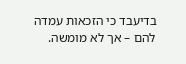בדיעבד כי הזכאות עמדה להם – אך לא מומשה.